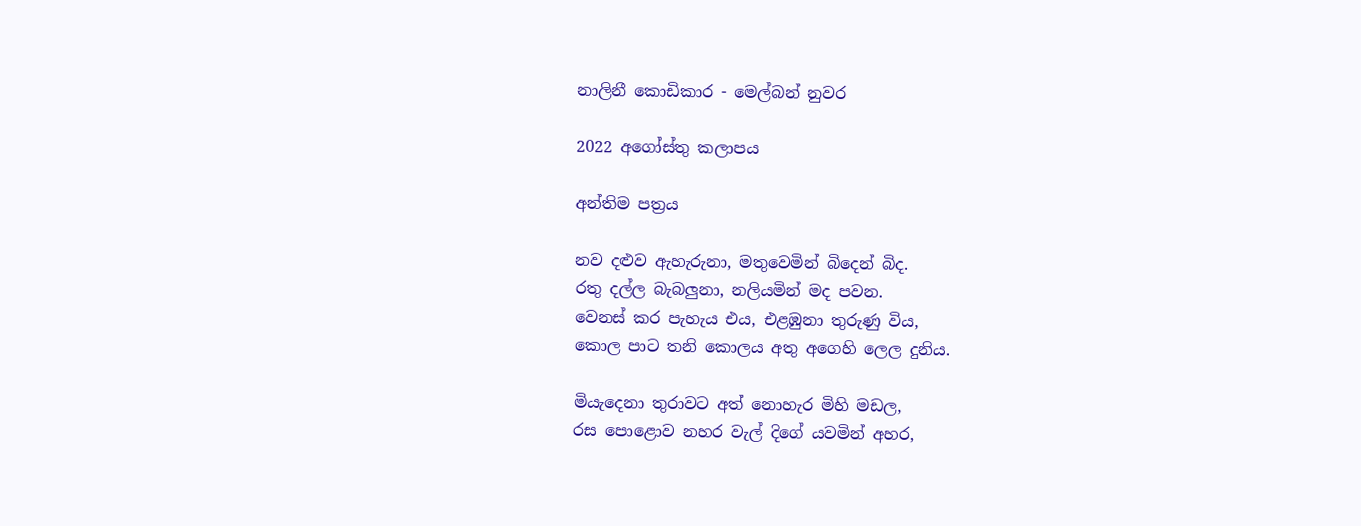නාලිනී කොඩිකාර - මෙල්බන් නුවර

2022 අගෝස්තු කලාපය

අන්තිම පත්‍රය

නව දළුව ඇහැරුනා, මතුවෙමින් බිදෙන් බිද.
රතු දල්ල බැබලුනා, නලියමින් මද පවන.
වෙනස් කර පැහැය එය, එළඹුනා තුරුණු විය,
කොල පාට තනි කොලය අතු අගෙහි ලෙල දුනිය.

මියැදෙනා තුරාවට අත් නොහැර මිහි මඩල,
රස පොළොව නහර වැල් දිගේ යවමින් අහර,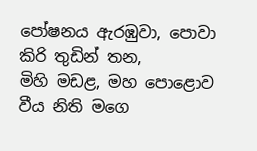පෝෂනය ඇරඹුවා, පොවා කිරි තුඩින් තන,
මිහි මඩළ, මහ පොළොව වීය නිති මගෙ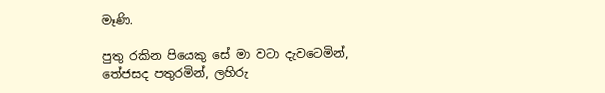මෑණි.

පුතු රකින පියෙකු සේ මා වටා දැවටෙමින්,
තේජසද පතුරමින්, ලහිරු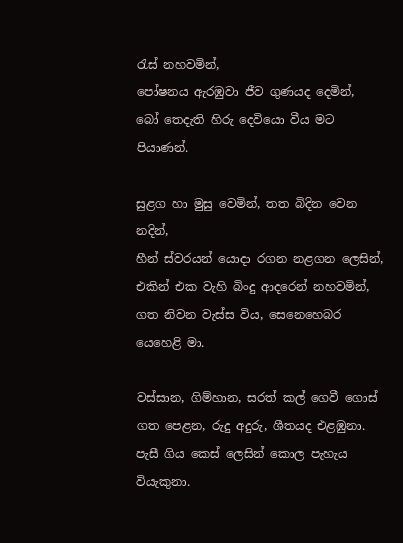රැස් නහවමින්,
පෝෂනය ඇරඹුවා ජීව ගුණයද දෙමින්,
බෝ තෙදැති හිරු දෙවියො වීය මට පියාණන්.

සුළග හා මුසු වෙමින්, තත බිදින වෙන නදින්,
හීන් ස්වරයන් යොදා රගන නළගන ලෙසින්,
එකින් එක වැහි බිංදු ආදරෙන් නහවමින්,
ගත නිවන වැස්ස විය, සෙනෙහෙබර යෙහෙළි මා.

වස්සාන, ගිම්හාන, සරත් කල් ගෙවී ගොස්
ගත පෙළන, රුදු අදුරු, ශීතයද එළඹුනා.
පැසී ගිය කෙස් ලෙසින් කොල පැහැය වියැකුනා.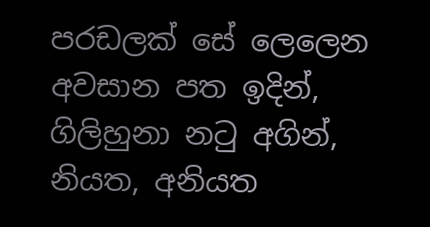පරඩලක් සේ ලෙලෙන අවසාන පත ඉදින්,
ගිලිහුනා නටු අගින්,
නියත, අනියත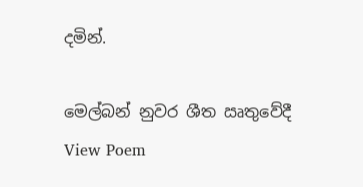දමින්.

මෙල්බන් නුවර ශීත ඍතුවේදී
View Poem